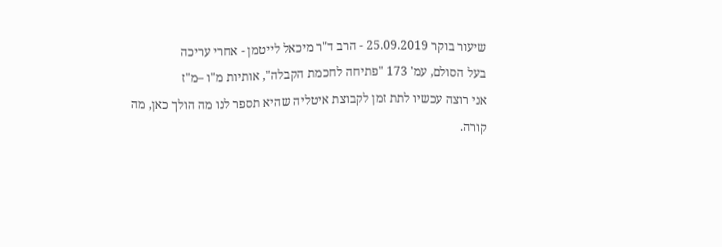שיעור בוקר 25.09.2019 - הרב ד"ר מיכאל לייטמן - אחרי עריכה
בעל הסולם, עמ' 173 "פתיחה לחכמת הקבלה", אותיות מ"ו –מ"ז
אני רוצה עכשיו לתת זמן לקבוצת איטליה שהיא תספר לנו מה הולך כאן, מה קורה.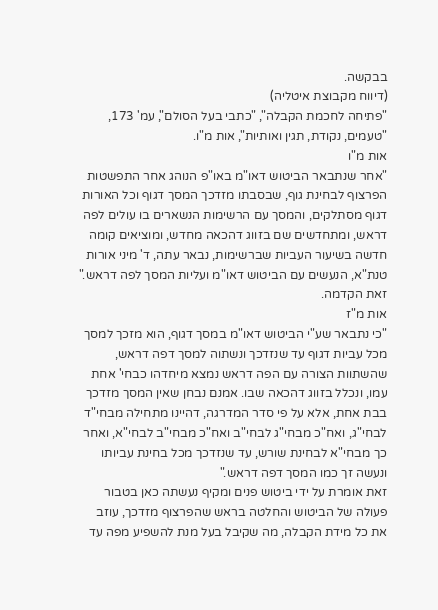בבקשה.
(דיווח מקבוצת איטליה)
"פתיחה לחכמת הקבלה", "כתבי בעל הסולם", עמ' 173, "טעמים, נקודת, תגין ואותיות", אות מ"ו.
אות מ"ו
"אחר שנתבאר הביטוש דאו"מ באו"פ הנוהג אחר התפשטות הפרצוף לבחינת גוף, שבסבתו מזדכך המסך דגוף וכל האורות דגוף מסתלקים, והמסך עם הרשימות הנשארים בו עולים לפה דראש, ומתחדשים שם בזווג דהכאה מחדש, ומוציאים קומה חדשה בשיעור העביות שברשימות, נבאר עתה, ד' מיני אורות טנת"א, הנעשים עם הביטוש דאו"מ ועליות המסך לפה דראש."
זאת הקדמה.
אות מ"ז
"כי נתבאר שע"י הביטוש דאו"מ במסך דגוף, הוא מזכך למסך מכל עביות דגוף עד שנזדכך ונשתוה למסך דפה דראש, שהשתוות הצורה עם הפה דראש נמצא מיחדהו כבחי' אחת עמו, ונכלל בזווג דהכאה שבו. אמנם נבחן שאין המסך מזדכך בבת אחת, אלא על פי סדר המדרגה, דהיינו מתחילה מבחי"ד לבחי"ג, ואח"כ מבחי"ג לבחי"ב ואח"כ מבחי"ב לבחי"א, ואחר כך מבחי"א לבחינת שורש, עד שנזדכך מכל בחינת עביותו ונעשה זך כמו המסך דפה דראש."
זאת אומרת על ידי ביטוש פנים ומקיף נעשתה כאן בטבור פעולה של הביטוש והחלטה בראש שהפרצוף מזדכך, עוזב את כל מידת הקבלה, מה שקיבל בעל מנת להשפיע מפה עד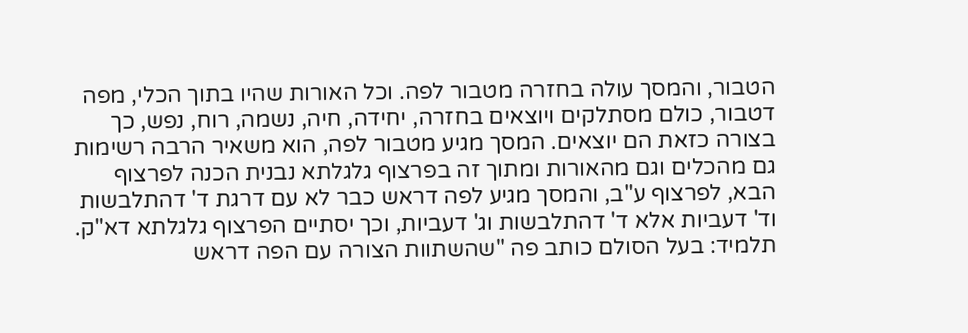הטבור, והמסך עולה בחזרה מטבור לפה. וכל האורות שהיו בתוך הכלי, מפה דטבור, כולם מסתלקים ויוצאים בחזרה, יחידה, חיה, נשמה, רוח, נפש, כך בצורה כזאת הם יוצאים. המסך מגיע מטבור לפה, הוא משאיר הרבה רשימות גם מהכלים וגם מהאורות ומתוך זה בפרצוף גלגלתא נבנית הכנה לפרצוף הבא, לפרצוף ע"ב, והמסך מגיע לפה דראש כבר לא עם דרגת ד' דהתלבשות וד' דעביות אלא ד' דהתלבשות וג' דעביות, וכך יסתיים הפרצוף גלגלתא דא"ק.
תלמיד: בעל הסולם כותב פה "שהשתוות הצורה עם הפה דראש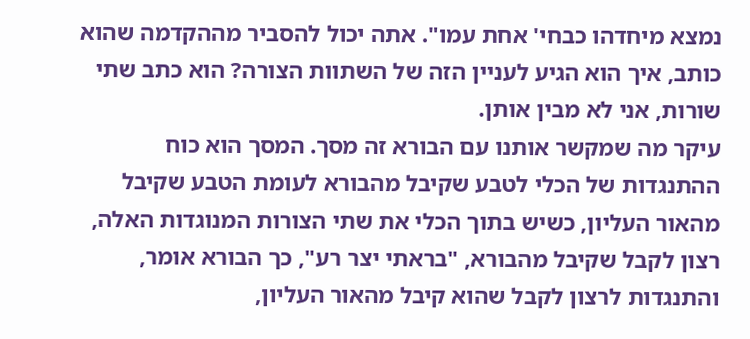נמצא מיחדהו כבחי' אחת עמו". אתה יכול להסביר מההקדמה שהוא כותב, איך הוא הגיע לעניין הזה של השתוות הצורה? הוא כתב שתי שורות, אני לא מבין אותן.
עיקר מה שמקשר אותנו עם הבורא זה מסך. המסך הוא כוח ההתנגדות של הכלי לטבע שקיבל מהבורא לעומת הטבע שקיבל מהאור העליון, כשיש בתוך הכלי את שתי הצורות המנוגדות האלה, רצון לקבל שקיבל מהבורא, "בראתי יצר רע", כך הבורא אומר, והתנגדות לרצון לקבל שהוא קיבל מהאור העליון,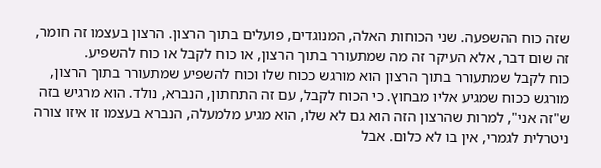שזה כוח ההשפעה. שני הכוחות האלה, המנוגדים, פועלים בתוך הרצון. הרצון בעצמו זה חומר, זה שום דבר, אלא העיקר זה מה שמתעורר בתוך הרצון, או כוח לקבל או כוח להשפיע.
כוח לקבל שמתעורר בתוך הרצון הוא מורגש ככוח שלו וכוח להשפיע שמתעורר בתוך הרצון, מורגש ככוח שמגיע אליו מבחוץ. כי הכוח לקבל, עם זה התחתון, הנברא, נולד. הוא מרגיש בזה ש"זה אני", למרות שהרצון הזה הוא גם לא שלו, הוא מגיע מלמעלה, הנברא בעצמו זו איזו צורה ניטרלית לגמרי, אין בו לא כלום. אבל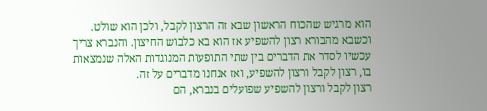הוא מרגיש שהכוח הראשון שבא זה הרצון לקבל, ולכן הוא שולט. וכשבא מהבורא רצון להשפיע אז הוא בא כלבוש החיצון. והנברא צריך עכשיו לסדר את הדברים בין שתי התופעות המנוגדות האלה שנמצאות בו, רצון לקבל ורצון להשפיע, ואז אנחנו מדברים על זה.
רצון לקבל ורצון להשפיע שפועלים בנברא, הם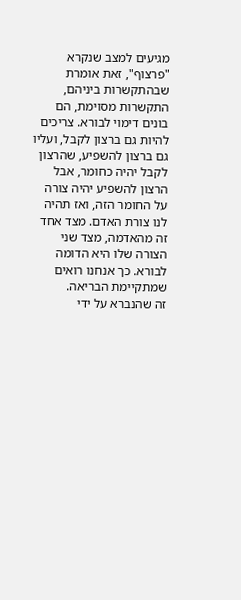מגיעים למצב שנקרא "פרצוף", זאת אומרת שבהתקשרות ביניהם, התקשרות מסוימת, הם בונים דימוי לבורא. צריכים להיות גם ברצון לקבל, ועליו גם ברצון להשפיע, שהרצון לקבל יהיה כחומר, אבל הרצון להשפיע יהיה צורה על החומר הזה, ואז תהיה לנו צורת האדם. מצד אחד זה מהאדמה, מצד שני הצורה שלו היא הדומה לבורא. כך אנחנו רואים שמתקיימת הבריאה.
זה שהנברא על ידי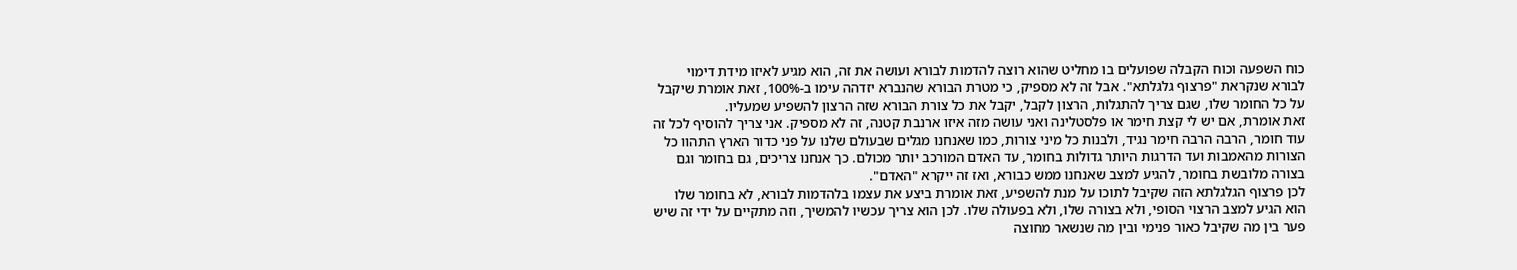כוח השפעה וכוח הקבלה שפועלים בו מחליט שהוא רוצה להדמות לבורא ועושה את זה, הוא מגיע לאיזו מידת דימוי לבורא שנקראת "פרצוף גלגלתא". אבל זה לא מספיק, כי מטרת הבורא שהנברא יזדהה עימו ב-100%, זאת אומרת שיקבל על כל החומר שלו, שגם צריך להתגלות, הרצון לקבל, יקבל את כל צורת הבורא שזה הרצון להשפיע שמעליו.
זאת אומרת, אם יש לי קצת חימר או פלסטלינה ואני עושה מזה איזו ארנבת קטנה, זה לא מספיק. אני צריך להוסיף לכל זה עוד חומר, הרבה הרבה חימר נגיד, ולבנות כל מיני צורות, כמו שאנחנו מגלים שבעולם שלנו על פני כדור הארץ התהוו כל הצורות מהאמבות ועד הדרגות היותר גדולות בחומר, עד האדם המורכב יותר מכולם. כך אנחנו צריכים, גם בחומר וגם בצורה מלובשת בחומר, להגיע למצב שאנחנו ממש כבורא, ואז זה ייקרא "האדם".
לכן פרצוף הגלגלתא הזה שקיבל לתוכו על מנת להשפיע, זאת אומרת ביצע את עצמו בלהדמות לבורא, לא בחומר שלו הוא הגיע למצב הרצוי הסופי, ולא בצורה שלו, ולא בפעולה שלו. לכן הוא צריך עכשיו להמשיך, וזה מתקיים על ידי זה שיש פער בין מה שקיבל כאור פנימי ובין מה שנשאר מחוצה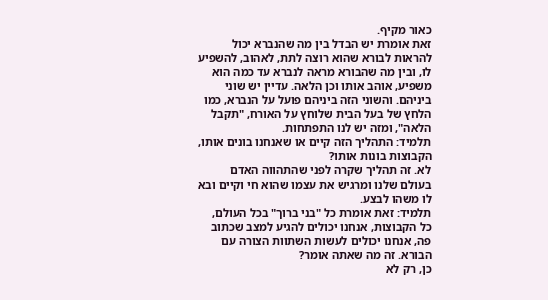כאור מקיף.
זאת אומרת יש הבדל בין מה שהנברא יכול להראות לבורא שהוא רוצה לתת, לאהוב, להשפיע לו, ובין מה שהבורא מראה לנברא עד כמה הוא משפיע, אוהב אותו וכן הלאה. עדיין יש שוני ביניהם. והשוני הזה ביניהם פועל על הנברא, כמו הלחץ של בעל הבית שלוחץ על האורח, "תקבל הלאה", ומזה יש לנו התפתחות.
תלמיד: התהליך הזה קיים או שאנחנו בונים אותו, הקבוצות בונות אותו?
לא. זה תהליך שקרה לפני שהתהווה האדם בעולם שלנו ומרגיש את עצמו שהוא חי וקיים ובא לו משהו לבצע.
תלמיד: זאת אומרת כל "בני ברוך" בכל העולם, כל הקבוצות, אנחנו יכולים להגיע למצב שכתוב פה, אנחנו יכולים לעשות השתוות הצורה עם הבורא. זה מה שאתה אומר?
כן, רק לא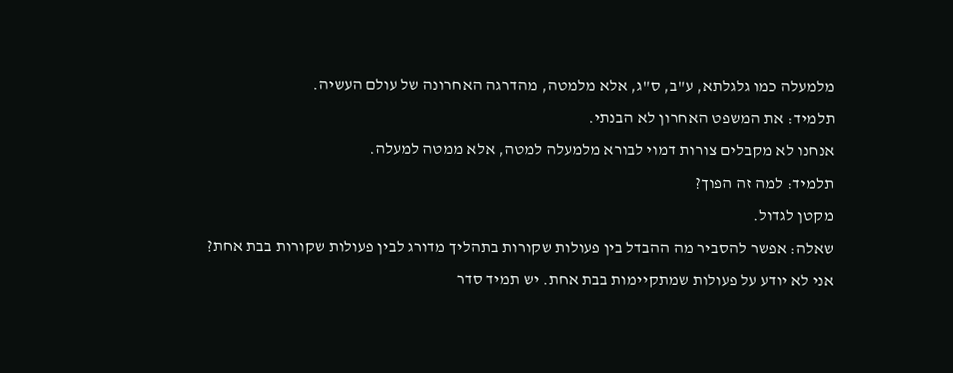מלמעלה כמו גלגלתא, ע"ב, ס"ג, אלא מלמטה, מהדרגה האחרונה של עולם העשיה.
תלמיד: את המשפט האחרון לא הבנתי.
אנחנו לא מקבלים צורות דמוי לבורא מלמעלה למטה, אלא ממטה למעלה.
תלמיד: למה זה הפוך?
מקטן לגדול.
שאלה: אפשר להסביר מה ההבדל בין פעולות שקורות בתהליך מדורג לבין פעולות שקורות בבת אחת?
אני לא יודע על פעולות שמתקיימות בבת אחת. יש תמיד סדר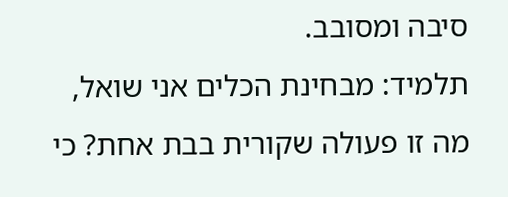סיבה ומסובב.
תלמיד: מבחינת הכלים אני שואל, מה זו פעולה שקורית בבת אחת? כי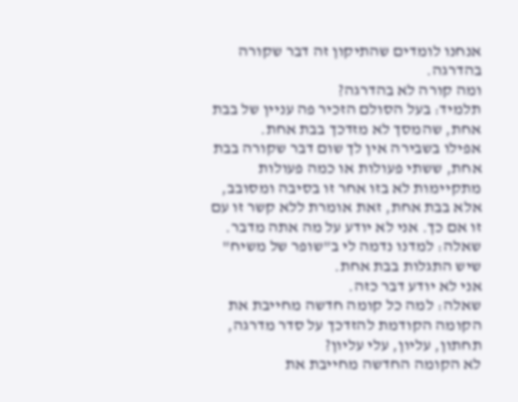אנחנו לומדים שהתיקון זה דבר שקורה בהדרגה.
ומה קורה לא בהדרגה?
תלמיד: בעל הסולם הזכיר פה עניין של בבת אחת, שהמסך לא מזדכך בבת אחת.
אפילו בשבירה אין לך שום דבר שקורה בבת אחת, ששתי פעולות או כמה פעולות מתקיימות לא בזו אחר זו בסיבה ומסובב, אלא בבת אחת, זאת אומרת ללא קשר זו עם זו אם כך. אני לא יודע על מה אתה מדבר.
שאלה: למדנו נדמה לי ב"שופר של משיח" שיש התגלות בבת אחת.
אני לא יודע דבר כזה.
שאלה: למה כל קומה חדשה מחייבת את הקומה הקודמת להזדכך על סדר מדרגה, תחתון, עליון, עלי עליון?
לא הקומה החדשה מחייבת את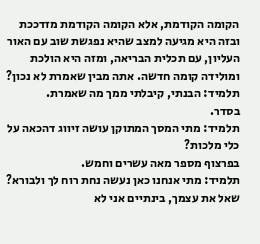הקומה הקודמת, אלא הקומה הקודמת מזדככת ובזה היא מגיעה למצב שהיא נפגשת שוב עם האור העליון, עם תכלית הבריאה, ומזה היא הולכת ומולידה קומה חדשה. אתה מבין שאמרת לא נכון?
תלמיד: הבנתי, קיבלתי ממך מה שאמרת.
בסדר.
תלמיד: מתי המסך המתוקן עושה זיווג דהכאה על כלי מלכות?
בפרצוף מספר מאה עשרים וחמש.
תלמיד: מתי אנחנו כאן נעשה נחת רוח לך ולבורא?
שאל את עצמך, בינתיים אני לא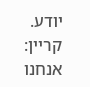יודע.
קריין: אנחנו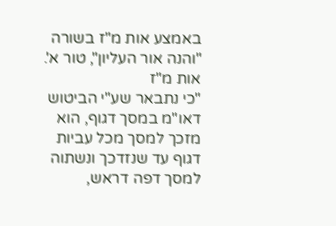באמצע אות מ"ז בשורה "והנה אור העליון", טור א'.
אות מ"ז
"כי נתבאר שע"י הביטוש דאו"מ במסך דגוף, הוא מזכך למסך מכל עביות דגוף עד שנזדכך ונשתוה למסך דפה דראש,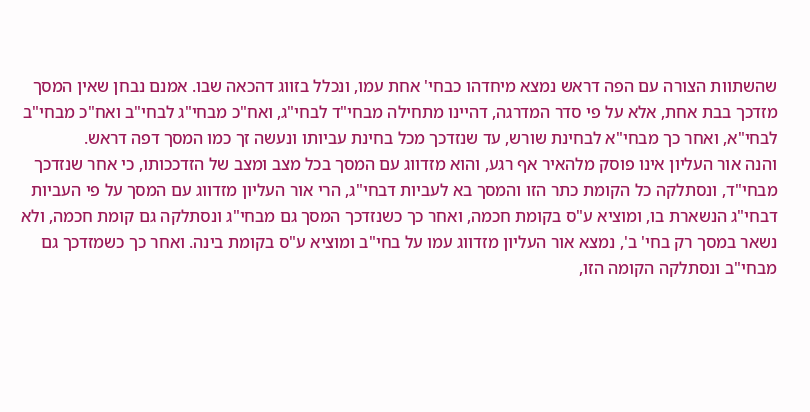שהשתוות הצורה עם הפה דראש נמצא מיחדהו כבחי' אחת עמו, ונכלל בזווג דהכאה שבו. אמנם נבחן שאין המסך מזדכך בבת אחת, אלא על פי סדר המדרגה, דהיינו מתחילה מבחי"ד לבחי"ג, ואח"כ מבחי"ג לבחי"ב ואח"כ מבחי"ב לבחי"א, ואחר כך מבחי"א לבחינת שורש, עד שנזדכך מכל בחינת עביותו ונעשה זך כמו המסך דפה דראש.
והנה אור העליון אינו פוסק מלהאיר אף רגע, והוא מזדווג עם המסך בכל מצב ומצב של הזדככותו, כי אחר שנזדכך מבחי"ד, ונסתלקה כל הקומת כתר הזו והמסך בא לעביות דבחי"ג, הרי אור העליון מזדווג עם המסך על פי העביות דבחי"ג הנשארת בו, ומוציא ע"ס בקומת חכמה, ואחר כך כשנזדכך המסך גם מבחי"ג ונסתלקה גם קומת חכמה, ולא נשאר במסך רק בחי' ב', נמצא אור העליון מזדווג עמו על בחי"ב ומוציא ע"ס בקומת בינה. ואחר כך כשמזדכך גם מבחי"ב ונסתלקה הקומה הזו,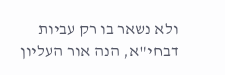ולא נשאר בו רק עביות דבחי"א, הנה אור העליון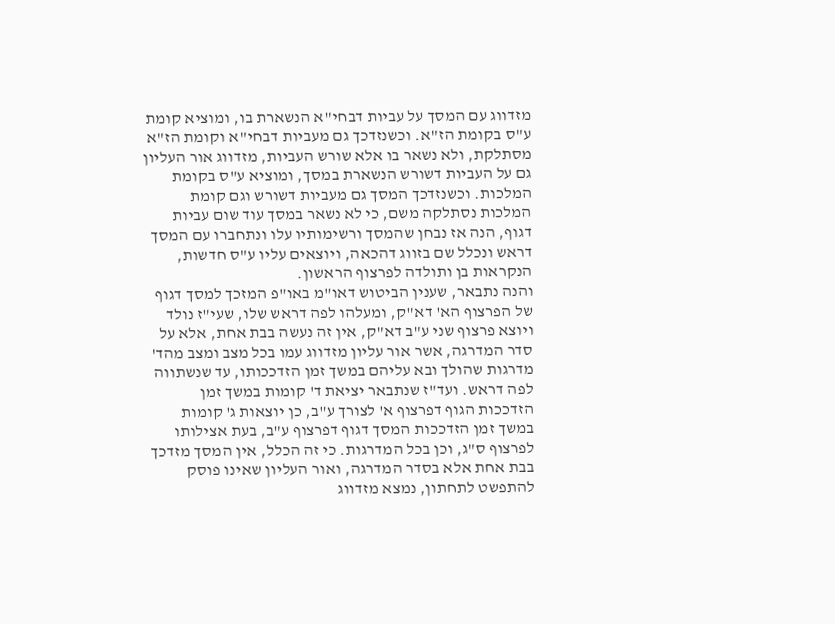מזדווג עם המסך על עביות דבחי"א הנשארת בו, ומוציא קומת ע"ס בקומת הז"א. וכשנזדכך גם מעביות דבחי"א וקומת הז"א מסתלקת, ולא נשאר בו אלא שורש העביות, מזדווג אור העליון גם על העביות דשורש הנשארת במסך, ומוציא ע"ס בקומת המלכות. וכשנזדכך המסך גם מעביות דשורש וגם קומת המלכות נסתלקה משם, כי לא נשאר במסך עוד שום עביות דגוף, הנה אז נבחן שהמסך ורשימותיו עלו ונתחברו עם המסך דראש ונכלל שם בזווג דהכאה, ויוצאים עליו ע"ס חדשות, הנקראות בן ותולדה לפרצוף הראשון.
והנה נתבאר, שענין הביטוש דאו"מ באו"פ המזכך למסך דגוף של הפרצוף הא' דא"ק, ומעלהו לפה דראש שלו, שעי"ז נולד ויוצא פרצוף שני ע"ב דא"ק, אין זה נעשה בבת אחת, אלא על סדר המדרגה, אשר אור עליון מזדווג עמו בכל מצב ומצב מהד' מדרגות שהולך ובא עליהם במשך זמן הזדככותו, עד שנשתווה לפה דראש. ועד"ז שנתבאר יציאת ד' קומות במשך זמן הזדככות הגוף דפרצוף א' לצורך ע"ב, כן יוצאות ג' קומות במשך זמן הזדככות המסך דגוף דפרצוף ע"ב, בעת אצילותו לפרצוף ס"ג, וכן בכל המדרגות. כי זה הכלל, אין המסך מזדכך בבת אחת אלא בסדר המדרגה, ואור העליון שאינו פוסק להתפשט לתחתון, נמצא מזדווג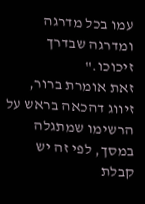עמו בכל מדרגה ומדרגה שבדרך זיכוכו."
זאת אומרת ברור, זיווג דהכאה בראש על הרשימו שמתגלה במסך, לפי זה יש קבלת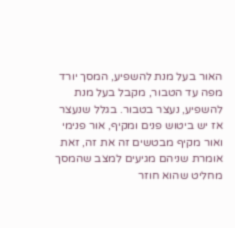האור בעל מנת להשפיע, המסך יורד מפה עד הטבור, מקבל בעל מנת להשפיע, נעצר בטבור. בגלל שנעצר אז יש ביטוש פנים ומקיף, אור פנימי ואור מקיף מבטשים זה את זה, זאת אומרת שניהם מגיעים למצב שהמסך מחליט שהוא חוזר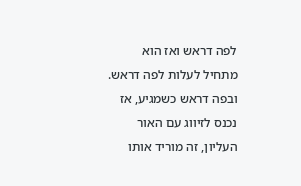לפה דראש ואז הוא מתחיל לעלות לפה דראש. ובפה דראש כשמגיע, אז נכנס לזיווג עם האור העליון, זה מוריד אותו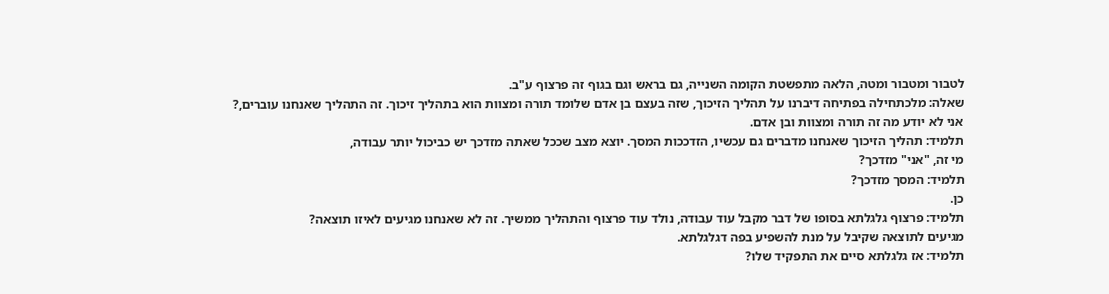לטבור ומטבור ומטה, הלאה מתפשטת הקומה השנייה, גם בראש וגם בגוף זה פרצוף ע"ב.
שאלה: מלכתחילה בפתיחה דיברנו על תהליך הזיכוך, שזה בעצם בן אדם שלומד תורה ומצוות הוא בתהליך זיכוך. זה התהליך שאנחנו עוברים,?
אני לא יודע מה זה תורה ומצוות ובן אדם.
תלמיד: תהליך הזיכוך שאנחנו מדברים גם עכשיו, הזדככות המסך. יוצא מצב שככל שאתה מזדכך יש כביכול יותר עבודה,
מי זה, "אני" מזדכך?
תלמיד: המסך מזדכך?
כן.
תלמיד: פרצוף גלגלתא בסופו של דבר מקבל עוד עבודה, נולד עוד פרצוף והתהליך ממשיך. זה לא שאנחנו מגיעים לאיזו תוצאה?
מגיעים לתוצאה שקיבל על מנת להשפיע בפה דגלגלתא.
תלמיד: אז גלגלתא סיים את התפקיד שלו?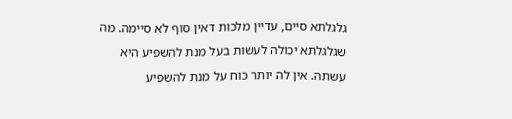גלגלתא סיים, עדיין מלכות דאין סוף לא סיימה. מה שגלגלתא יכולה לעשות בעל מנת להשפיע היא עשתה. אין לה יותר כוח על מנת להשפיע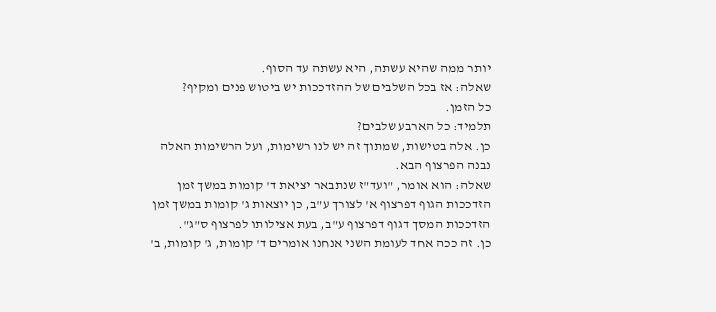יותר ממה שהיא עשתה, היא עשתה עד הסוף.
שאלה: אז בכל השלבים של ההזדככות יש ביטוש פנים ומקיף?
כל הזמן.
תלמיד: כל הארבע שלבים?
כן. אלה בטישות, שמתוך זה יש לנו רשימות, ועל הרשימות האלה נבנה הפרצוף הבא.
שאלה: הוא אומר, "ועד"ז שנתבאר יציאת ד' קומות במשך זמן הזדככות הגוף דפרצוף א' לצורך ע"ב, כן יוצאות ג' קומות במשך זמן הזדככות המסך דגוף דפרצוף ע"ב, בעת אצילותו לפרצוף ס"ג".
כן. זה ככה אחד לעומת השני אנחנו אומרים ד' קומות, ג' קומות, ב'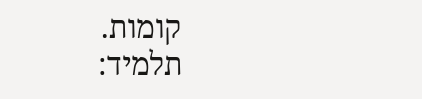קומות.
תלמיד: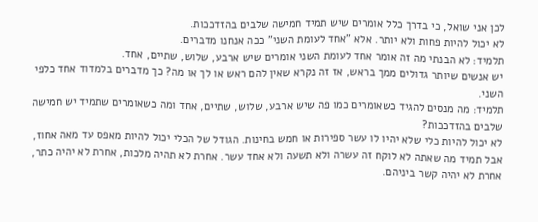לכן אני שואל, כי בדרך כלל אומרים שיש תמיד חמישה שלבים בהזדככות.
לא יכול להיות פחות ולא יותר. אלא "אחד לעומת השני" ככה אנחנו מדברים.
תלמיד: לא הבנתי מה זה אומר אחד לעומת השני אומרים שיש ארבע, שלוש, שתיים, אחד.
יש אנשים שיותר גדולים ממך בראש, אז זה נקרא שאין להם ראש או לך או מה? כך מדברים בלמדוד אחד כלפי השני.
תלמיד: מה מנסים להגיד כשאומרים כמו פה שיש ארבע, שלוש, שתיים, אחד ומה כשאומרים שתמיד יש חמישה שלבים בהזדככות?
לא יכול להיות כלי שלא יהיו לו עשר ספירות או חמש בחינות. הגודל של הכלי יכול להיות מאפס עד מאה אחוז, אבל תמיד מה שאתה לא לוקח זה עשרה ולא תשעה ולא אחד עשר. אחרת לא תהיה מלכות, אחרת לא יהיה כתר, אחרת לא יהיה קשר ביניהם.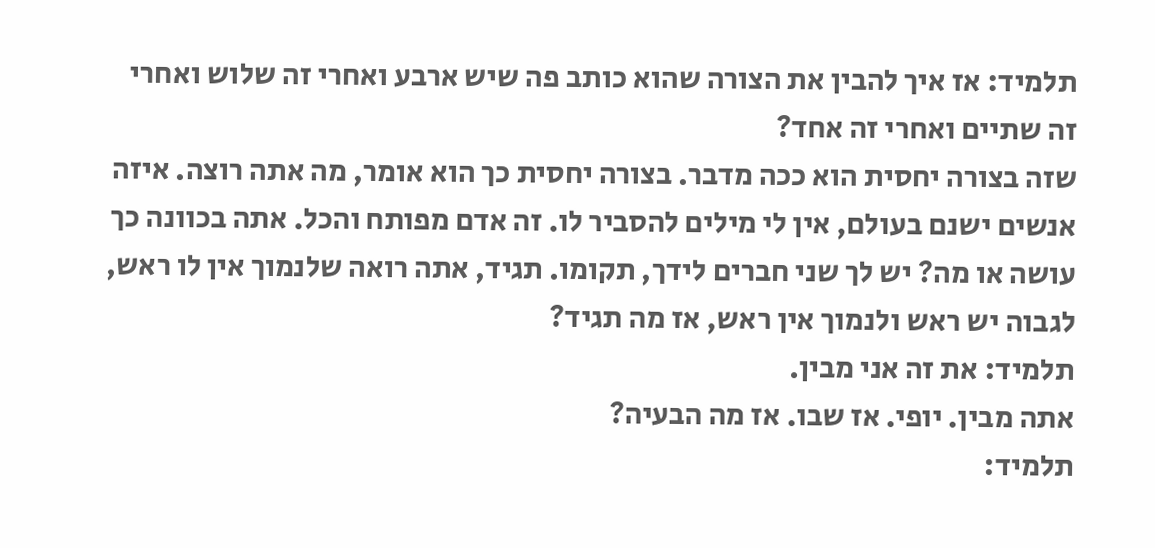תלמיד: אז איך להבין את הצורה שהוא כותב פה שיש ארבע ואחרי זה שלוש ואחרי זה שתיים ואחרי זה אחד?
שזה בצורה יחסית הוא ככה מדבר. בצורה יחסית כך הוא אומר, מה אתה רוצה. איזה אנשים ישנם בעולם, אין לי מילים להסביר לו. זה אדם מפותח והכל. אתה בכוונה כך עושה או מה? יש לך שני חברים לידך, תקומו. תגיד, אתה רואה שלנמוך אין לו ראש, לגבוה יש ראש ולנמוך אין ראש, אז מה תגיד?
תלמיד: את זה אני מבין.
אתה מבין. יופי. אז שבו. אז מה הבעיה?
תלמיד: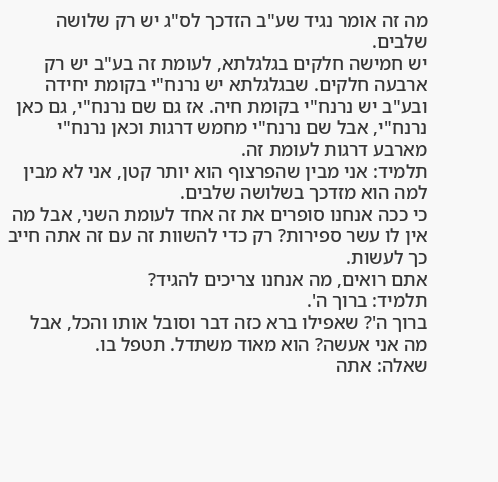מה זה אומר נגיד שע"ב הזדכך לס"ג יש רק שלושה שלבים.
יש חמישה חלקים בגלגלתא, לעומת זה בע"ב יש רק ארבעה חלקים. שבגלגלתא יש נרנח"י בקומת יחידה ובע"ב יש נרנח"י בקומת חיה. אז גם שם נרנח"י, גם כאן נרנח"י, אבל שם נרנח"י מחמש דרגות וכאן נרנח"י מארבע דרגות לעומת זה.
תלמיד: אני מבין שהפרצוף הוא יותר קטן, אני לא מבין למה הוא מזדכך בשלושה שלבים.
כי ככה אנחנו סופרים את זה אחד לעומת השני, אבל מה אין לו עשר ספירות? רק כדי להשוות זה עם זה אתה חייב כך לעשות.
אתם רואים, מה אנחנו צריכים להגיד?
תלמיד: ברוך ה'.
ברוך ה'? שאפילו ברא כזה דבר וסובל אותו והכל, אבל מה אני אעשה? הוא מאוד משתדל. תטפל בו.
שאלה: אתה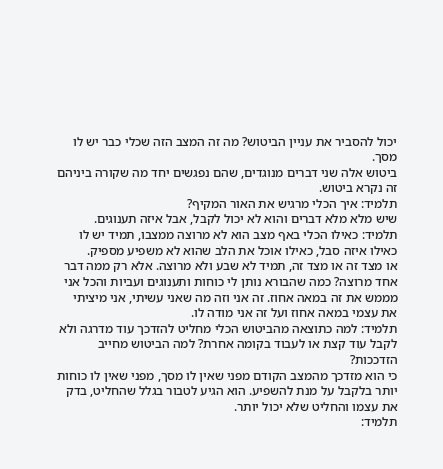יכול להסביר את עניין הביטוש? מה זה המצב הזה שכלי כבר יש לו מסך.
ביטוש אלה שני דברים מנוגדים, שהם נפגשים יחד מה שקורה ביניהם זה נקרא ביטוש.
תלמיד: איך הכלי מרגיש את האור המקיף?
שיש מלא מלא דברים והוא לא יכול לקבל, אבל איזה תענוגים.
תלמיד: כאילו הכלי באף מצב הוא לא מרוצה ממצבו, תמיד יש לו כאילו איזה סבל, כאילו אוכל את הלב שהוא לא משפיע מספיק.
או מצד זה או מצד זה, תמיד לא שבע ולא מרוצה. אלא רק ממה דבר אחד מרוצה? כמה שהבורא נותן לי כוחות ותענוגים ועביות והכל אני מממש את זה במאה אחוז. זה אני וזה מה שאני עשיתי, אני מיציתי את עצמי במאה אחוז ועל זה אני מודה לו.
תלמיד: למה כתוצאה מהביטוש הכלי מחליט להזדכך עוד מדרגה ולא לקבל עוד קצת או לעבוד בקומה אחרת? למה הביטוש מחייב הזדככות?
כי הוא מזדכך מהמצב הקודם מפני שאין לו מסך, מפני שאין לו כוחות יותר בלקבל על מנת להשפיע. הוא הגיע לטבור בגלל שהחליט, בדק את עצמו והחליט שלא יכול יותר.
תלמיד: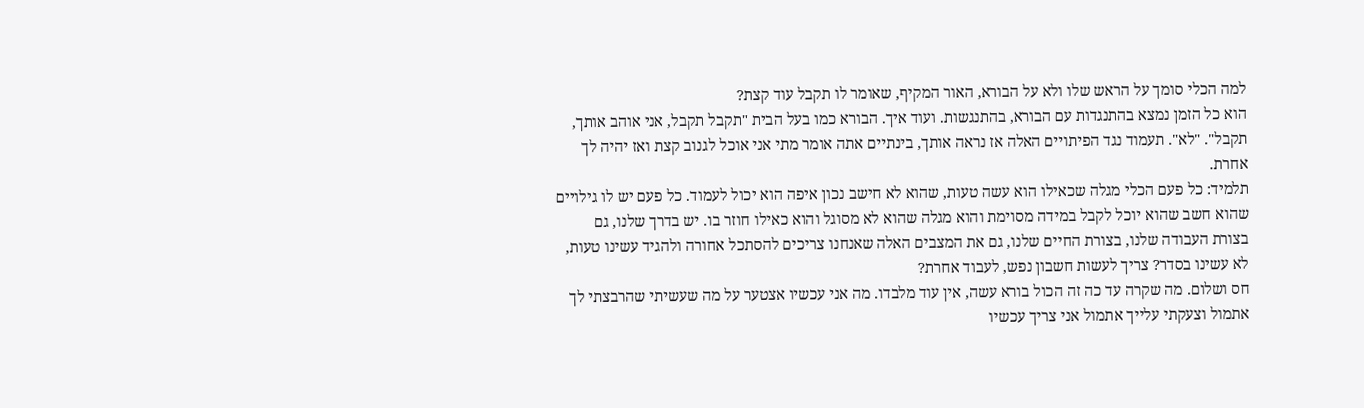למה הכלי סומך על הראש שלו ולא על הבורא, האור המקיף, שאומר לו תקבל עוד קצת?
הוא כל הזמן נמצא בהתנגדות עם הבורא, בהתנגשות. ועוד איך. הבורא כמו בעל הבית "תקבל תקבל, אני אוהב אותך, תקבל". "לא". תעמוד נגד הפיתויים האלה אז נראה אותך, בינתיים אתה אומר מתי אני אוכל לגנוב קצת ואז יהיה לך אחרת.
תלמיד: כל פעם הכלי מגלה שכאילו הוא עשה טעות, שהוא לא חישב נכון איפה הוא יכול לעמוד. כל פעם יש לו גילויים שהוא חשב שהוא יוכל לקבל במידה מסוימת והוא מגלה שהוא לא מסוגל והוא כאילו חוזר בו. יש בדרך שלנו, גם בצורת העבודה שלנו, בצורת החיים שלנו, גם את המצבים האלה שאנחנו צריכים להסתכל אחורה ולהגיד עשינו טעות, לא עשינו בסדר? צריך לעשות חשבון נפש, לעבוד אחרת?
חס ושלום. מה שקרה עד כה זה הכול בורא עשה, אין עוד מלבדו. מה אני עכשיו אצטער על מה שעשיתי שהרבצתי לך אתמול וצעקתי עלייך אתמול אני צריך עכשיו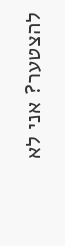להצטער? אני לא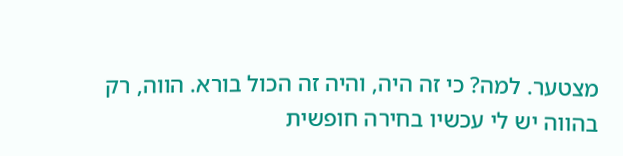מצטער. למה? כי זה היה, והיה זה הכול בורא. הווה, רק בהווה יש לי עכשיו בחירה חופשית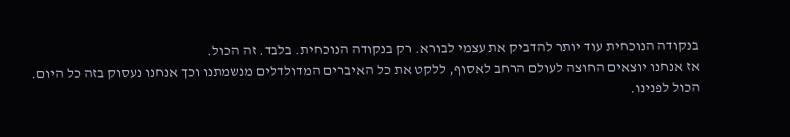בנקודה הנוכחית עוד יותר להדביק את עצמי לבורא. רק בנקודה הנוכחית. בלבד. זה הכול.
אז אנחנו יוצאים החוצה לעולם הרחב לאסוף, ללקט את כל האיברים המדולדלים מנשמתנו וכך אנחנו נעסוק בזה כל היום.
הכול לפנינו.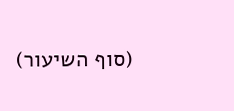(סוף השיעור)